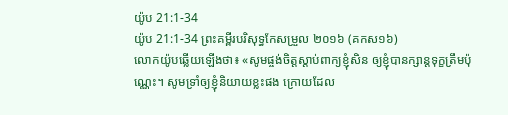យ៉ូប 21:1-34
យ៉ូប 21:1-34 ព្រះគម្ពីរបរិសុទ្ធកែសម្រួល ២០១៦ (គកស១៦)
លោកយ៉ូបឆ្លើយឡើងថា៖ «សូមផ្ចង់ចិត្តស្តាប់ពាក្យខ្ញុំសិន ឲ្យខ្ញុំបានក្សាន្តទុក្ខត្រឹមប៉ុណ្ណេះ។ សូមទ្រាំឲ្យខ្ញុំនិយាយខ្លះផង ក្រោយដែល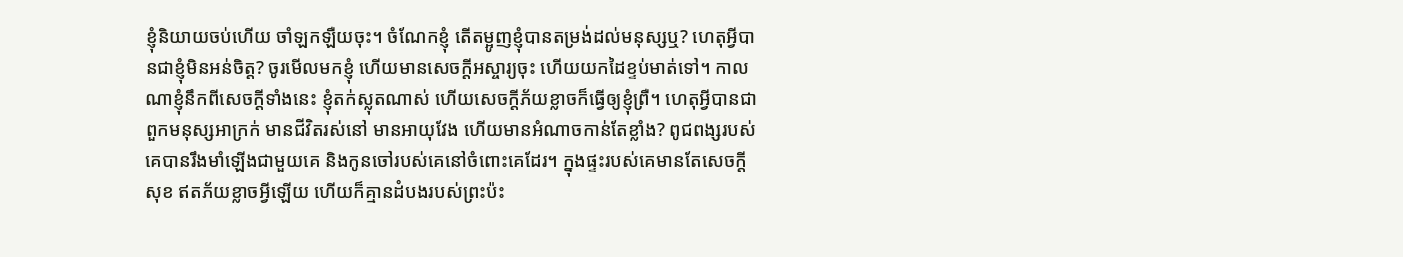ខ្ញុំនិយាយចប់ហើយ ចាំឡកឡឺយចុះ។ ចំណែកខ្ញុំ តើតម្អូញខ្ញុំបានតម្រង់ដល់មនុស្សឬ? ហេតុអ្វីបានជាខ្ញុំមិនអន់ចិត្ត? ចូរមើលមកខ្ញុំ ហើយមានសេចក្ដីអស្ចារ្យចុះ ហើយយកដៃខ្ទប់មាត់ទៅ។ កាលណាខ្ញុំនឹកពីសេចក្ដីទាំងនេះ ខ្ញុំតក់ស្លុតណាស់ ហើយសេចក្ដីភ័យខ្លាចក៏ធ្វើឲ្យខ្ញុំព្រឺ។ ហេតុអ្វីបានជាពួកមនុស្សអាក្រក់ មានជីវិតរស់នៅ មានអាយុវែង ហើយមានអំណាចកាន់តែខ្លាំង? ពូជពង្សរបស់គេបានរឹងមាំឡើងជាមួយគេ និងកូនចៅរបស់គេនៅចំពោះគេដែរ។ ក្នុងផ្ទះរបស់គេមានតែសេចក្ដីសុខ ឥតភ័យខ្លាចអ្វីឡើយ ហើយក៏គ្មានដំបងរបស់ព្រះប៉ះ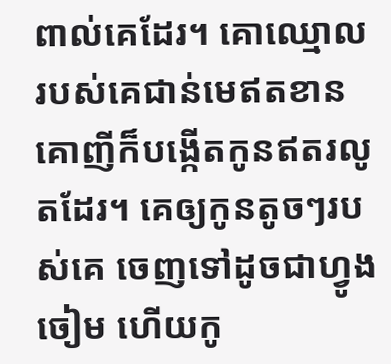ពាល់គេដែរ។ គោឈ្មោលរបស់គេជាន់មេឥតខាន គោញីក៏បង្កើតកូនឥតរលូតដែរ។ គេឲ្យកូនតូចៗរបស់គេ ចេញទៅដូចជាហ្វូងចៀម ហើយកូ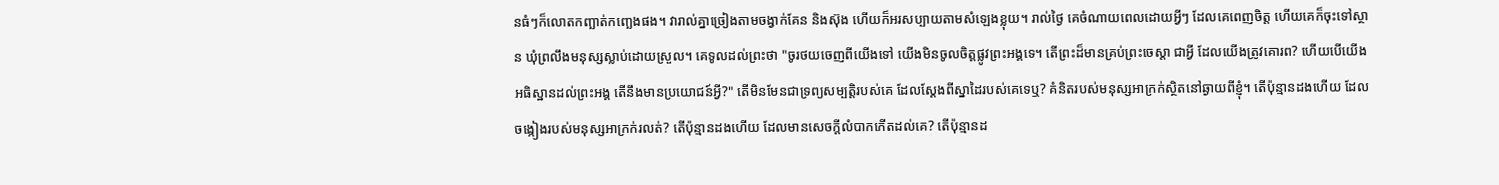នធំៗក៏លោតកញ្ឆាត់កញ្ឆេងផង។ វារាល់គ្នាច្រៀងតាមចង្វាក់គែន និងស៊ុង ហើយក៏អរសប្បាយតាមសំឡេងខ្លុយ។ រាល់ថ្ងៃ គេចំណាយពេលដោយអ្វីៗ ដែលគេពេញចិត្ត ហើយគេក៏ចុះទៅស្ថាន ឃុំព្រលឹងមនុស្សស្លាប់ដោយស្រួល។ គេទូលដល់ព្រះថា "ចូរថយចេញពីយើងទៅ យើងមិនចូលចិត្តផ្លូវព្រះអង្គទេ។ តើព្រះដ៏មានគ្រប់ព្រះចេស្តា ជាអ្វី ដែលយើងត្រូវគោរព? ហើយបើយើងអធិស្ឋានដល់ព្រះអង្គ តើនឹងមានប្រយោជន៍អ្វី?" តើមិនមែនជាទ្រព្យសម្បត្តិរបស់គេ ដែលស្ដែងពីស្នាដៃរបស់គេទេឬ? គំនិតរបស់មនុស្សអាក្រក់ស្ថិតនៅឆ្ងាយពីខ្ញុំ។ តើប៉ុន្មានដងហើយ ដែលចង្កៀងរបស់មនុស្សអាក្រក់រលត់? តើប៉ុន្មានដងហើយ ដែលមានសេចក្ដីលំបាកកើតដល់គេ? តើប៉ុន្មានដ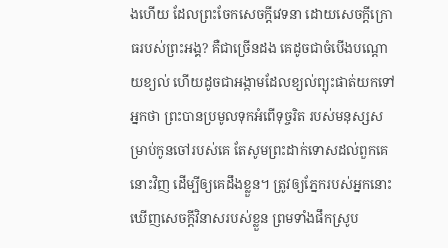ងហើយ ដែលព្រះចែកសេចក្ដីវេទនា ដោយសេចក្ដីក្រោធរបស់ព្រះអង្គ? គឺជាច្រើនដង គេដូចជាចំបើងបណ្តោយខ្យល់ ហើយដូចជាអង្កាមដែលខ្យល់ព្យុះផាត់យកទៅ អ្នកថា ព្រះបានប្រមូលទុកអំពើទុច្ចរិត របស់មនុស្សសម្រាប់កូនចៅរបស់គេ តែសូមព្រះដាក់ទោសដល់ពួកគេនោះវិញ ដើម្បីឲ្យគេដឹងខ្លួន។ ត្រូវឲ្យភ្នែករបស់អ្នកនោះ ឃើញសេចក្ដីវិនាសរបស់ខ្លួន ព្រមទាំងផឹកស្រូប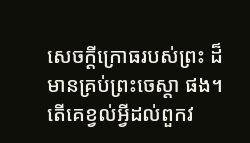សេចក្ដីក្រោធរបស់ព្រះ ដ៏មានគ្រប់ព្រះចេស្តា ផង។ តើគេខ្វល់អ្វីដល់ពួកវ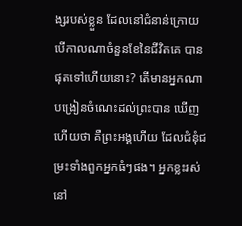ង្សរបស់ខ្លួន ដែលនៅជំនាន់ក្រោយ បើកាលណាចំនួនខែនៃជីវិតគេ បានផុតទៅហើយនោះ? តើមានអ្នកណាបង្រៀនចំណេះដល់ព្រះបាន ឃើញហើយថា គឺព្រះអង្គហើយ ដែលជំនុំជម្រះទាំងពួកអ្នកធំៗផង។ អ្នកខ្លះរស់នៅ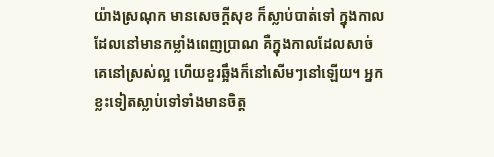យ៉ាងស្រណុក មានសេចក្ដីសុខ ក៏ស្លាប់បាត់ទៅ ក្នុងកាលដែលនៅមានកម្លាំងពេញប្រាណ គឺក្នុងកាលដែលសាច់គេនៅស្រស់ល្អ ហើយខួរឆ្អឹងក៏នៅសើមៗនៅឡើយ។ អ្នកខ្លះទៀតស្លាប់ទៅទាំងមានចិត្ត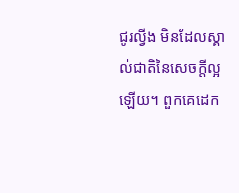ជូរល្វីង មិនដែលស្គាល់ជាតិនៃសេចក្ដីល្អឡើយ។ ពួកគេដេក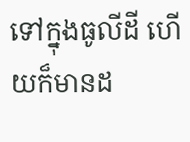ទៅក្នុងធូលីដី ហើយក៏មានដ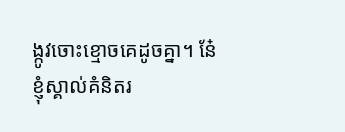ង្កូវចោះខ្មោចគេដូចគ្នា។ នែ៎ ខ្ញុំស្គាល់គំនិតរ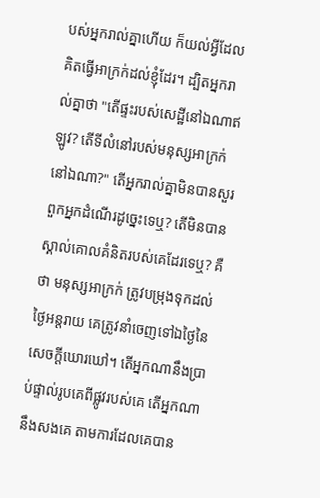បស់អ្នករាល់គ្នាហើយ ក៏យល់អ្វីដែលគិតធ្វើអាក្រក់ដល់ខ្ញុំដែរ។ ដ្បិតអ្នករាល់គ្នាថា "តើផ្ទះរបស់សេដ្ឋីនៅឯណាឥឡូវ? តើទីលំនៅរបស់មនុស្សអាក្រក់នៅឯណា?" តើអ្នករាល់គ្នាមិនបានសួរ ពួកអ្នកដំណើរដូច្នេះទេឬ? តើមិនបានស្គាល់គោលគំនិតរបស់គេដែរទេឬ? គឺថា មនុស្សអាក្រក់ ត្រូវបម្រុងទុកដល់ថ្ងៃអន្តរាយ គេត្រូវនាំចេញទៅឯថ្ងៃនៃសេចក្ដីឃោរឃៅ។ តើអ្នកណានឹងប្រាប់ផ្ទាល់រូបគេពីផ្លូវរបស់គេ តើអ្នកណានឹងសងគេ តាមការដែលគេបាន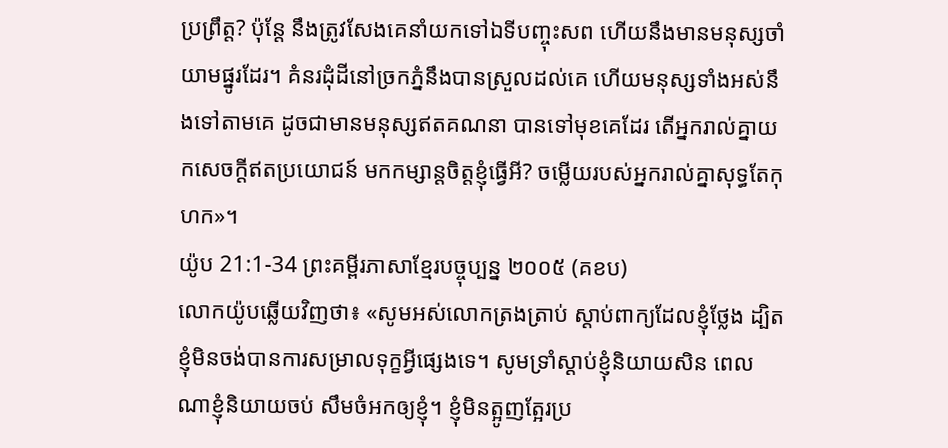ប្រព្រឹត្ត? ប៉ុន្តែ នឹងត្រូវសែងគេនាំយកទៅឯទីបញ្ចុះសព ហើយនឹងមានមនុស្សចាំយាមផ្នូរដែរ។ គំនរដុំដីនៅច្រកភ្នំនឹងបានស្រួលដល់គេ ហើយមនុស្សទាំងអស់នឹងទៅតាមគេ ដូចជាមានមនុស្សឥតគណនា បានទៅមុខគេដែរ តើអ្នករាល់គ្នាយកសេចក្ដីឥតប្រយោជន៍ មកកម្សាន្តចិត្តខ្ញុំធ្វើអី? ចម្លើយរបស់អ្នករាល់គ្នាសុទ្ធតែកុហក»។
យ៉ូប 21:1-34 ព្រះគម្ពីរភាសាខ្មែរបច្ចុប្បន្ន ២០០៥ (គខប)
លោកយ៉ូបឆ្លើយវិញថា៖ «សូមអស់លោកត្រងត្រាប់ ស្ដាប់ពាក្យដែលខ្ញុំថ្លែង ដ្បិតខ្ញុំមិនចង់បានការសម្រាលទុក្ខអ្វីផ្សេងទេ។ សូមទ្រាំស្ដាប់ខ្ញុំនិយាយសិន ពេលណាខ្ញុំនិយាយចប់ សឹមចំអកឲ្យខ្ញុំ។ ខ្ញុំមិនត្អូញត្អែរប្រ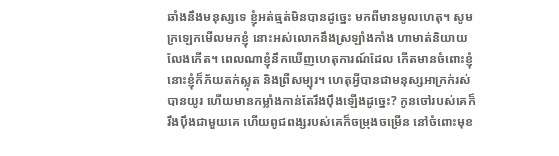ឆាំងនឹងមនុស្សទេ ខ្ញុំអត់ធ្មត់មិនបានដូច្នេះ មកពីមានមូលហេតុ។ សូមក្រឡេកមើលមកខ្ញុំ នោះអស់លោកនឹងស្រឡាំងកាំង ហាមាត់និយាយលែងកើត។ ពេលណាខ្ញុំនឹកឃើញហេតុការណ៍ដែល កើតមានចំពោះខ្ញុំ នោះខ្ញុំក៏ភ័យតក់ស្លុត និងព្រឺសម្បុរ។ ហេតុអ្វីបានជាមនុស្សអាក្រក់រស់បានយូរ ហើយមានកម្លាំងកាន់តែរឹងប៉ឹងឡើងដូច្នេះ? កូនចៅរបស់គេក៏រឹងប៉ឹងជាមួយគេ ហើយពូជពង្សរបស់គេក៏ចម្រុងចម្រើន នៅចំពោះមុខ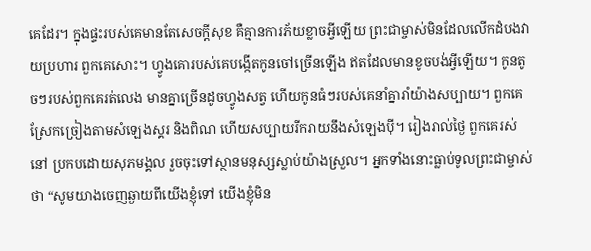គេដែរ។ ក្នុងផ្ទះរបស់គេមានតែសេចក្ដីសុខ គឺគ្មានការភ័យខ្លាចអ្វីឡើយ ព្រះជាម្ចាស់មិនដែលលើកដំបងវាយប្រហារ ពួកគេសោះ។ ហ្វូងគោរបស់គេបង្កើតកូនចៅច្រើនឡើង ឥតដែលមានខូចបង់អ្វីឡើយ។ កូនតូចៗរបស់ពួកគេរត់លេង មានគ្នាច្រើនដូចហ្វូងសត្វ ហើយកូនធំៗរបស់គេនាំគ្នារាំយ៉ាងសប្បាយ។ ពួកគេស្រែកច្រៀងតាមសំឡេងស្គរ និងពិណ ហើយសប្បាយរីករាយនឹងសំឡេងប៉ី។ រៀងរាល់ថ្ងៃ ពួកគេរស់នៅ ប្រកបដោយសុភមង្គល រួចចុះទៅស្ថានមនុស្សស្លាប់យ៉ាងស្រួល។ អ្នកទាំងនោះធ្លាប់ទូលព្រះជាម្ចាស់ថា “សូមយាងចេញឆ្ងាយពីយើងខ្ញុំទៅ យើងខ្ញុំមិន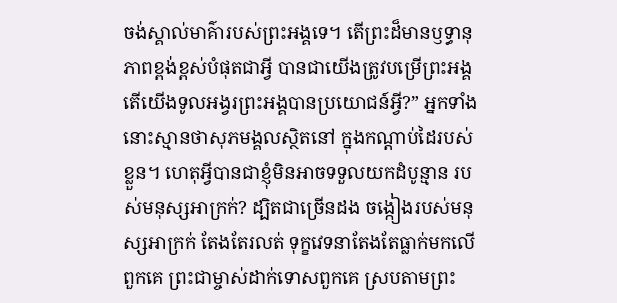ចង់ស្គាល់មាគ៌ារបស់ព្រះអង្គទេ។ តើព្រះដ៏មានឫទ្ធានុភាពខ្ពង់ខ្ពស់បំផុតជាអ្វី បានជាយើងត្រូវបម្រើព្រះអង្គ តើយើងទូលអង្វរព្រះអង្គបានប្រយោជន៍អ្វី?” អ្នកទាំងនោះស្មានថាសុភមង្គលស្ថិតនៅ ក្នុងកណ្ដាប់ដៃរបស់ខ្លួន។ ហេតុអ្វីបានជាខ្ញុំមិនអាចទទួលយកដំបូន្មាន របស់មនុស្សអាក្រក់? ដ្បិតជាច្រើនដង ចង្កៀងរបស់មនុស្សអាក្រក់ តែងតែរលត់ ទុក្ខវេទនាតែងតែធ្លាក់មកលើពួកគេ ព្រះជាម្ចាស់ដាក់ទោសពួកគេ ស្របតាមព្រះ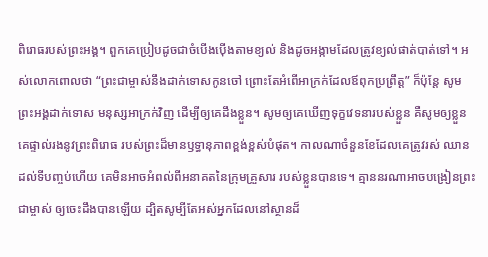ពិរោធរបស់ព្រះអង្គ។ ពួកគេប្រៀបដូចជាចំបើងប៉ើងតាមខ្យល់ និងដូចអង្កាមដែលត្រូវខ្យល់ផាត់បាត់ទៅ។ អស់លោកពោលថា “ព្រះជាម្ចាស់នឹងដាក់ទោសកូនចៅ ព្រោះតែអំពើអាក្រក់ដែលឪពុកប្រព្រឹត្ត” ក៏ប៉ុន្តែ សូមព្រះអង្គដាក់ទោស មនុស្សអាក្រក់វិញ ដើម្បីឲ្យគេដឹងខ្លួន។ សូមឲ្យគេឃើញទុក្ខវេទនារបស់ខ្លួន គឺសូមឲ្យខ្លួនគេផ្ទាល់រងនូវព្រះពិរោធ របស់ព្រះដ៏មានឫទ្ធានុភាពខ្ពង់ខ្ពស់បំផុត។ កាលណាចំនួនខែដែលគេត្រូវរស់ ឈានដល់ទីបញ្ចប់ហើយ គេមិនអាចអំពល់ពីអនាគតនៃក្រុមគ្រួសារ របស់ខ្លួនបានទេ។ គ្មាននរណាអាចបង្រៀនព្រះជាម្ចាស់ ឲ្យចេះដឹងបានឡើយ ដ្បិតសូម្បីតែអស់អ្នកដែលនៅស្ថានដ៏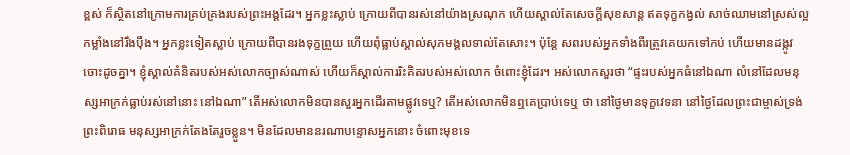ខ្ពស់ ក៏ស្ថិតនៅក្រោមការគ្រប់គ្រងរបស់ព្រះអង្គដែរ។ អ្នកខ្លះស្លាប់ ក្រោយពីបានរស់នៅយ៉ាងស្រណុក ហើយស្គាល់តែសេចក្ដីសុខសាន្ត ឥតទុក្ខកង្វល់ សាច់ឈាមនៅស្រស់ល្អ កម្លាំងនៅរឹងប៉ឹង។ អ្នកខ្លះទៀតស្លាប់ ក្រោយពីបានរងទុក្ខព្រួយ ហើយពុំធ្លាប់ស្គាល់សុភមង្គលទាល់តែសោះ។ ប៉ុន្តែ សពរបស់អ្នកទាំងពីរត្រូវគេយកទៅកប់ ហើយមានដង្កូវចោះដូចគ្នា។ ខ្ញុំស្គាល់គំនិតរបស់អស់លោកច្បាស់ណាស់ ហើយក៏ស្គាល់ការរិះគិតរបស់អស់លោក ចំពោះខ្ញុំដែរ។ អស់លោកសួរថា “ផ្ទះរបស់អ្នកធំនៅឯណា លំនៅដែលមនុស្សអាក្រក់ធ្លាប់រស់នៅនោះ នៅឯណា” តើអស់លោកមិនបានសួរអ្នកដើរតាមផ្លូវទេឬ? តើអស់លោកមិនឮគេប្រាប់ទេឬ ថា នៅថ្ងៃមានទុក្ខវេទនា នៅថ្ងៃដែលព្រះជាម្ចាស់ទ្រង់ព្រះពិរោធ មនុស្សអាក្រក់តែងតែរួចខ្លួន។ មិនដែលមាននរណាបន្ទោសអ្នកនោះ ចំពោះមុខទេ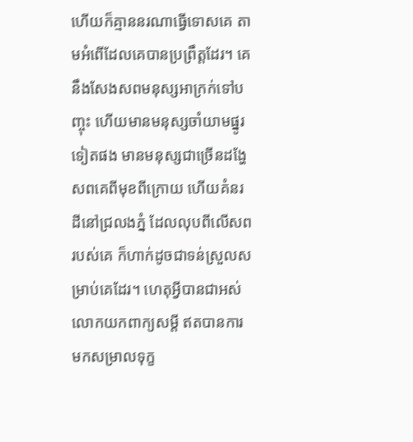ហើយក៏គ្មាននរណាធ្វើទោសគេ តាមអំពើដែលគេបានប្រព្រឹត្តដែរ។ គេនឹងសែងសពមនុស្សអាក្រក់ទៅបញ្ចុះ ហើយមានមនុស្សចាំយាមផ្នូរទៀតផង មានមនុស្សជាច្រើនដង្ហែសពគេពីមុខពីក្រោយ ហើយគំនរដីនៅជ្រលងភ្នំ ដែលលុបពីលើសពរបស់គេ ក៏ហាក់ដូចជាទន់ស្រួលសម្រាប់គេដែរ។ ហេតុអ្វីបានជាអស់លោកយកពាក្យសម្ដី ឥតបានការ មកសម្រាលទុក្ខ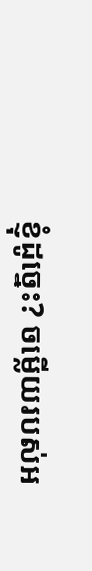ខ្ញុំដូច្នេះ? ចម្លើយរបស់អ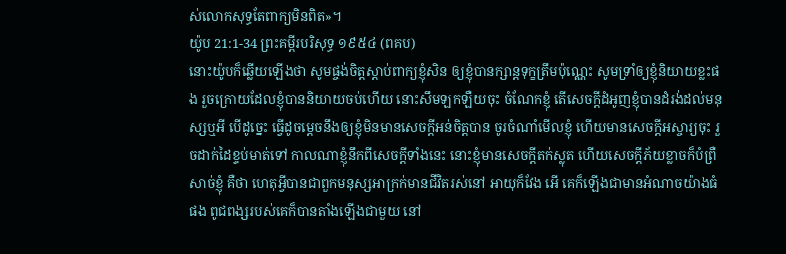ស់លោកសុទ្ធតែពាក្យមិនពិត»។
យ៉ូប 21:1-34 ព្រះគម្ពីរបរិសុទ្ធ ១៩៥៤ (ពគប)
នោះយ៉ូបក៏ឆ្លើយឡើងថា សូមផ្ចង់ចិត្តស្តាប់ពាក្យខ្ញុំសិន ឲ្យខ្ញុំបានក្សាន្តទុក្ខត្រឹមប៉ុណ្ណេះ សូមទ្រាំឲ្យខ្ញុំនិយាយខ្លះផង រួចក្រោយដែលខ្ញុំបាននិយាយចប់ហើយ នោះសឹមឡកឡឺយចុះ ចំណែកខ្ញុំ តើសេចក្ដីដំអូញខ្ញុំបានដំរង់ដល់មនុស្សឬអី បើដូច្នេះ ធ្វើដូចម្តេចនឹងឲ្យខ្ញុំមិនមានសេចក្ដីអន់ចិត្តបាន ចូរចំណាំមើលខ្ញុំ ហើយមានសេចក្ដីអស្ចារ្យចុះ រួចដាក់ដៃខ្ទប់មាត់ទៅ កាលណាខ្ញុំនឹកពីសេចក្ដីទាំងនេះ នោះខ្ញុំមានសេចក្ដីតក់ស្លុត ហើយសេចក្ដីភ័យខ្លាចក៏បំព្រឺសាច់ខ្ញុំ គឺថា ហេតុអ្វីបានជាពួកមនុស្សអាក្រក់មានជីវិតរស់នៅ អាយុក៏វែង អើ គេក៏ឡើងជាមានអំណាចយ៉ាងធំផង ពូជពង្សរបស់គេក៏បានតាំងឡើងជាមួយ នៅ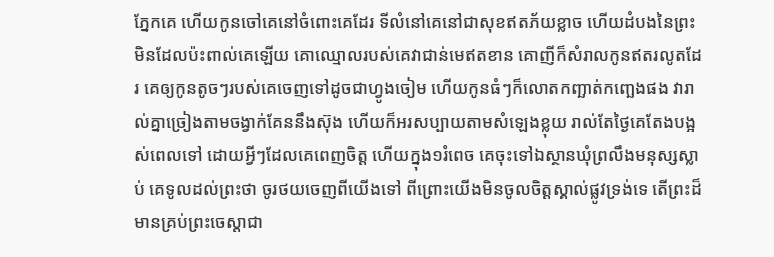ភ្នែកគេ ហើយកូនចៅគេនៅចំពោះគេដែរ ទីលំនៅគេនៅជាសុខឥតភ័យខ្លាច ហើយដំបងនៃព្រះមិនដែលប៉ះពាល់គេឡើយ គោឈ្មោលរបស់គេវាជាន់មេឥតខាន គោញីក៏សំរាលកូនឥតរលូតដែរ គេឲ្យកូនតូចៗរបស់គេចេញទៅដូចជាហ្វូងចៀម ហើយកូនធំៗក៏លោតកញ្ឆាត់កញ្ឆេងផង វារាល់គ្នាច្រៀងតាមចង្វាក់គែននឹងស៊ុង ហើយក៏អរសប្បាយតាមសំឡេងខ្លុយ រាល់តែថ្ងៃគេតែងបង្អស់ពេលទៅ ដោយអ្វីៗដែលគេពេញចិត្ត ហើយក្នុង១រំពេច គេចុះទៅឯស្ថានឃុំព្រលឹងមនុស្សស្លាប់ គេទូលដល់ព្រះថា ចូរថយចេញពីយើងទៅ ពីព្រោះយើងមិនចូលចិត្តស្គាល់ផ្លូវទ្រង់ទេ តើព្រះដ៏មានគ្រប់ព្រះចេស្តាជា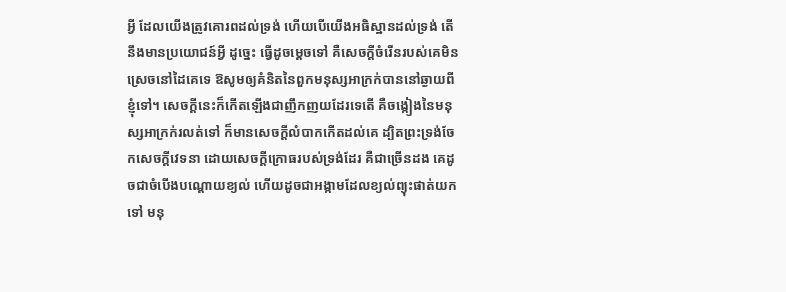អ្វី ដែលយើងត្រូវគោរពដល់ទ្រង់ ហើយបើយើងអធិស្ឋានដល់ទ្រង់ តើនឹងមានប្រយោជន៍អ្វី ដូច្នេះ ធ្វើដូចម្តេចទៅ គឺសេចក្ដីចំរើនរបស់គេមិនស្រេចនៅដៃគេទេ ឱសូមឲ្យគំនិតនៃពួកមនុស្សអាក្រក់បាននៅឆ្ងាយពីខ្ញុំទៅ។ សេចក្ដីនេះក៏កើតឡើងជាញឹកញយដែរទេតើ គឺចង្កៀងនៃមនុស្សអាក្រក់រលត់ទៅ ក៏មានសេចក្ដីលំបាកកើតដល់គេ ដ្បិតព្រះទ្រង់ចែកសេចក្ដីវេទនា ដោយសេចក្ដីក្រោធរបស់ទ្រង់ដែរ គឺជាច្រើនដង គេដូចជាចំបើងបណ្តោយខ្យល់ ហើយដូចជាអង្កាមដែលខ្យល់ព្យុះផាត់យកទៅ មនុ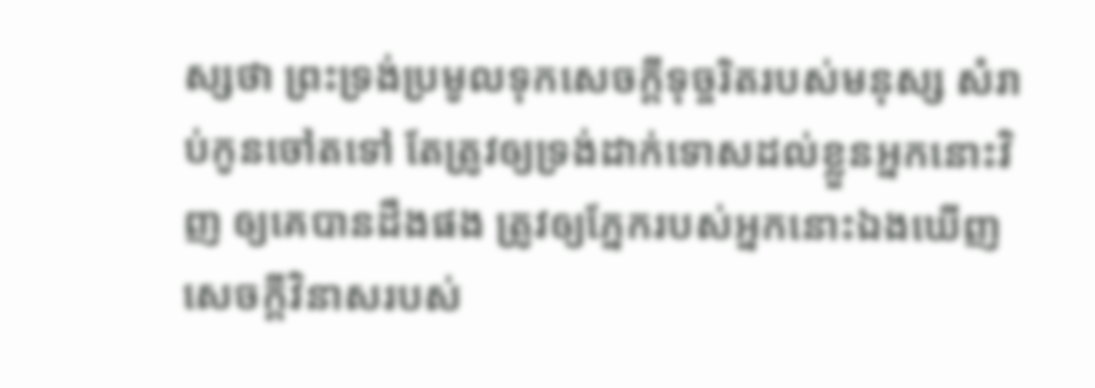ស្សថា ព្រះទ្រង់ប្រមូលទុកសេចក្ដីទុច្ចរិតរបស់មនុស្ស សំរាប់កូនចៅតទៅ តែត្រូវឲ្យទ្រង់ដាក់ទោសដល់ខ្លួនអ្នកនោះវិញ ឲ្យគេបានដឹងផង ត្រូវឲ្យភ្នែករបស់អ្នកនោះឯងឃើញសេចក្ដីវិនាសរបស់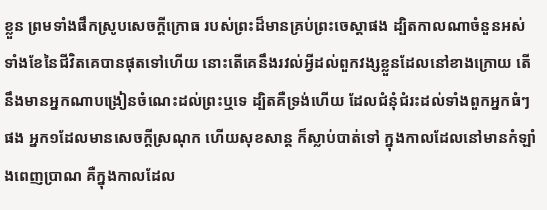ខ្លួន ព្រមទាំងផឹកស្រូបសេចក្ដីក្រោធ របស់ព្រះដ៏មានគ្រប់ព្រះចេស្តាផង ដ្បិតកាលណាចំនួនអស់ទាំងខែនៃជីវិតគេបានផុតទៅហើយ នោះតើគេនឹងរវល់អ្វីដល់ពួកវង្សខ្លួនដែលនៅខាងក្រោយ តើនឹងមានអ្នកណាបង្រៀនចំណេះដល់ព្រះឬទេ ដ្បិតគឺទ្រង់ហើយ ដែលជំនុំជំរះដល់ទាំងពួកអ្នកធំៗផង អ្នក១ដែលមានសេចក្ដីស្រណុក ហើយសុខសាន្ត ក៏ស្លាប់បាត់ទៅ ក្នុងកាលដែលនៅមានកំឡាំងពេញប្រាណ គឺក្នុងកាលដែល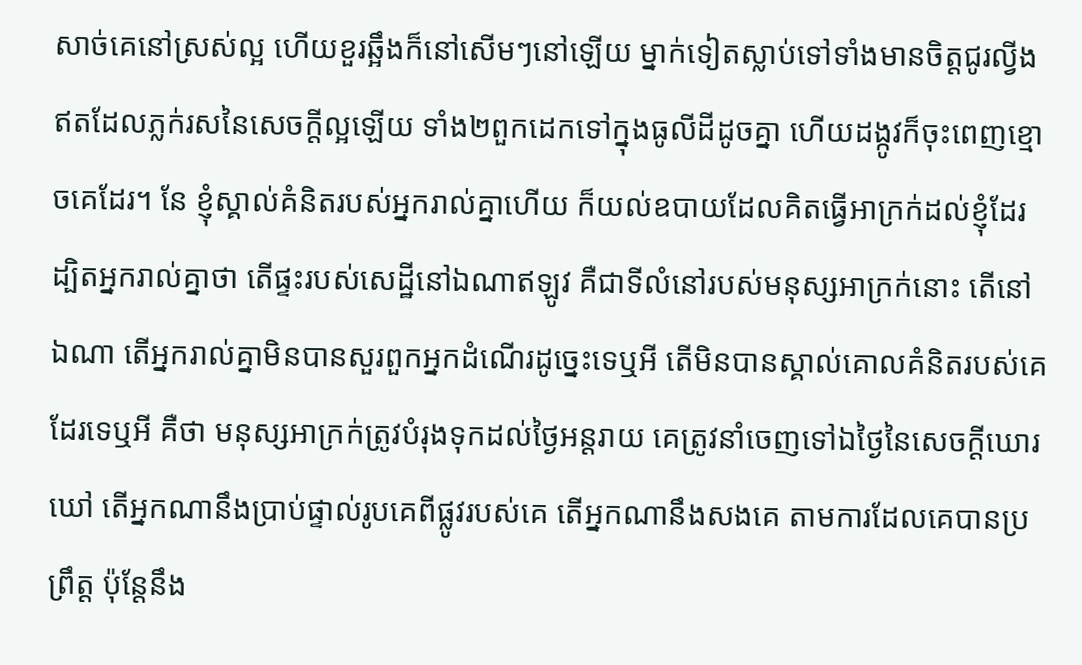សាច់គេនៅស្រស់ល្អ ហើយខួរឆ្អឹងក៏នៅសើមៗនៅឡើយ ម្នាក់ទៀតស្លាប់ទៅទាំងមានចិត្តជូរល្វីង ឥតដែលភ្លក់រសនៃសេចក្ដីល្អឡើយ ទាំង២ពួកដេកទៅក្នុងធូលីដីដូចគ្នា ហើយដង្កូវក៏ចុះពេញខ្មោចគេដែរ។ នែ ខ្ញុំស្គាល់គំនិតរបស់អ្នករាល់គ្នាហើយ ក៏យល់ឧបាយដែលគិតធ្វើអាក្រក់ដល់ខ្ញុំដែរ ដ្បិតអ្នករាល់គ្នាថា តើផ្ទះរបស់សេដ្ឋីនៅឯណាឥឡូវ គឺជាទីលំនៅរបស់មនុស្សអាក្រក់នោះ តើនៅឯណា តើអ្នករាល់គ្នាមិនបានសួរពួកអ្នកដំណើរដូច្នេះទេឬអី តើមិនបានស្គាល់គោលគំនិតរបស់គេដែរទេឬអី គឺថា មនុស្សអាក្រក់ត្រូវបំរុងទុកដល់ថ្ងៃអន្តរាយ គេត្រូវនាំចេញទៅឯថ្ងៃនៃសេចក្ដីឃោរឃៅ តើអ្នកណានឹងប្រាប់ផ្ទាល់រូបគេពីផ្លូវរបស់គេ តើអ្នកណានឹងសងគេ តាមការដែលគេបានប្រព្រឹត្ត ប៉ុន្តែនឹង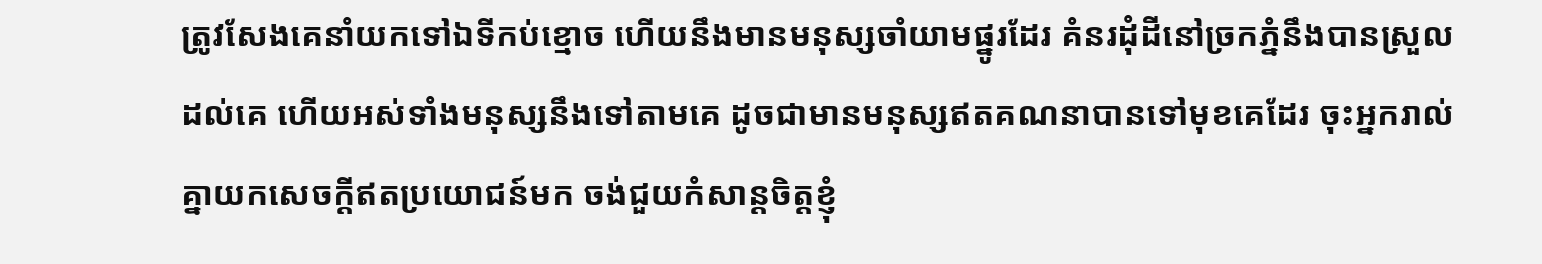ត្រូវសែងគេនាំយកទៅឯទីកប់ខ្មោច ហើយនឹងមានមនុស្សចាំយាមផ្នូរដែរ គំនរដុំដីនៅច្រកភ្នំនឹងបានស្រួលដល់គេ ហើយអស់ទាំងមនុស្សនឹងទៅតាមគេ ដូចជាមានមនុស្សឥតគណនាបានទៅមុខគេដែរ ចុះអ្នករាល់គ្នាយកសេចក្ដីឥតប្រយោជន៍មក ចង់ជួយកំសាន្តចិត្តខ្ញុំ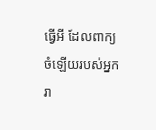ធ្វើអី ដែលពាក្យចំឡើយរបស់អ្នករា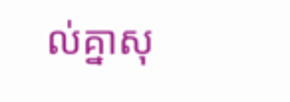ល់គ្នាសុ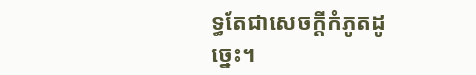ទ្ធតែជាសេចក្ដីកំភូតដូច្នេះ។